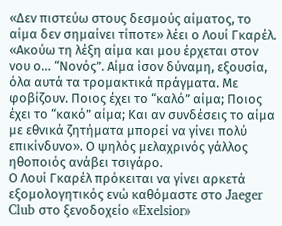«Δεν πιστεύω στους δεσμούς αίματος, το αίμα δεν σημαίνει τίποτε» λέει ο Λουί Γκαρέλ. «Ακούω τη λέξη αίμα και μου έρχεται στον νου ο… “Νονός”. Αίμα ίσον δύναμη, εξουσία, όλα αυτά τα τρομακτικά πράγματα. Με φοβίζουν. Ποιος έχει το “καλό” αίμα; Ποιος έχει το “κακό” αίμα; Και αν συνδέσεις το αίμα με εθνικά ζητήματα μπορεί να γίνει πολύ επικίνδυνο». Ο ψηλός μελαχρινός γάλλος ηθοποιός ανάβει τσιγάρο.
Ο Λουί Γκαρέλ πρόκειται να γίνει αρκετά εξομολογητικός ενώ καθόμαστε στο Jaeger Club στο ξενοδοχείο «Exelsior»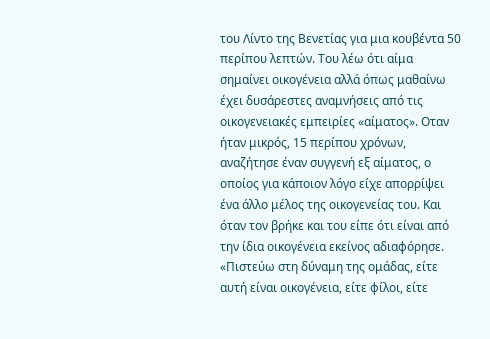του Λίντο της Βενετίας για μια κουβέντα 50 περίπου λεπτών. Του λέω ότι αίμα σημαίνει οικογένεια αλλά όπως μαθαίνω έχει δυσάρεστες αναμνήσεις από τις οικογενειακές εμπειρίες «αίματος». Οταν ήταν μικρός, 15 περίπου χρόνων, αναζήτησε έναν συγγενή εξ αίματος, ο οποίος για κάποιον λόγο είχε απορρίψει ένα άλλο μέλος της οικογενείας του. Και όταν τον βρήκε και του είπε ότι είναι από την ίδια οικογένεια εκείνος αδιαφόρησε. «Πιστεύω στη δύναμη της ομάδας, είτε αυτή είναι οικογένεια, είτε φίλοι, είτε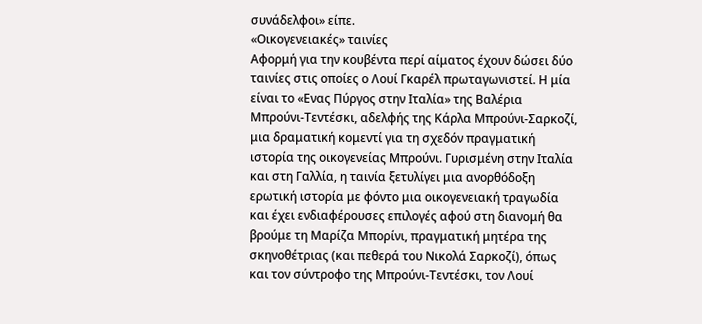συνάδελφοι» είπε.
«Οικογενειακές» ταινίες
Αφορμή για την κουβέντα περί αίματος έχουν δώσει δύο ταινίες στις οποίες ο Λουί Γκαρέλ πρωταγωνιστεί. Η μία είναι το «Ενας Πύργος στην Ιταλία» της Βαλέρια Μπρούνι-Τεντέσκι, αδελφής της Κάρλα Μπρούνι-Σαρκοζί, μια δραματική κομεντί για τη σχεδόν πραγματική ιστορία της οικογενείας Μπρούνι. Γυρισμένη στην Ιταλία και στη Γαλλία, η ταινία ξετυλίγει μια ανορθόδοξη ερωτική ιστορία με φόντο μια οικογενειακή τραγωδία και έχει ενδιαφέρουσες επιλογές αφού στη διανομή θα βρούμε τη Μαρίζα Μπορίνι, πραγματική μητέρα της σκηνοθέτριας (και πεθερά του Νικολά Σαρκοζί), όπως και τον σύντροφο της Μπρούνι-Τεντέσκι, τον Λουί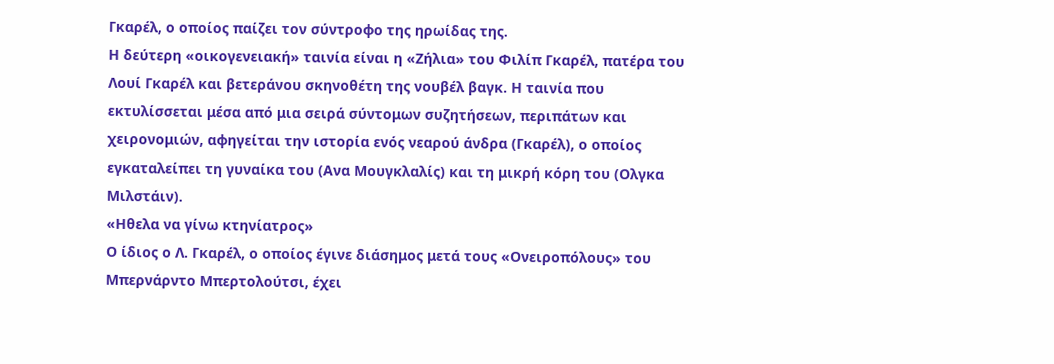Γκαρέλ, ο οποίος παίζει τον σύντροφο της ηρωίδας της.
Η δεύτερη «οικογενειακή» ταινία είναι η «Ζήλια» του Φιλίπ Γκαρέλ, πατέρα του Λουί Γκαρέλ και βετεράνου σκηνοθέτη της νουβέλ βαγκ. Η ταινία που εκτυλίσσεται μέσα από μια σειρά σύντομων συζητήσεων, περιπάτων και χειρονομιών, αφηγείται την ιστορία ενός νεαρού άνδρα (Γκαρέλ), ο οποίος εγκαταλείπει τη γυναίκα του (Ανα Μουγκλαλίς) και τη μικρή κόρη του (Ολγκα Μιλστάιν).
«Ηθελα να γίνω κτηνίατρος»
Ο ίδιος ο Λ. Γκαρέλ, ο οποίος έγινε διάσημος μετά τους «Ονειροπόλους» του Μπερνάρντο Μπερτολούτσι, έχει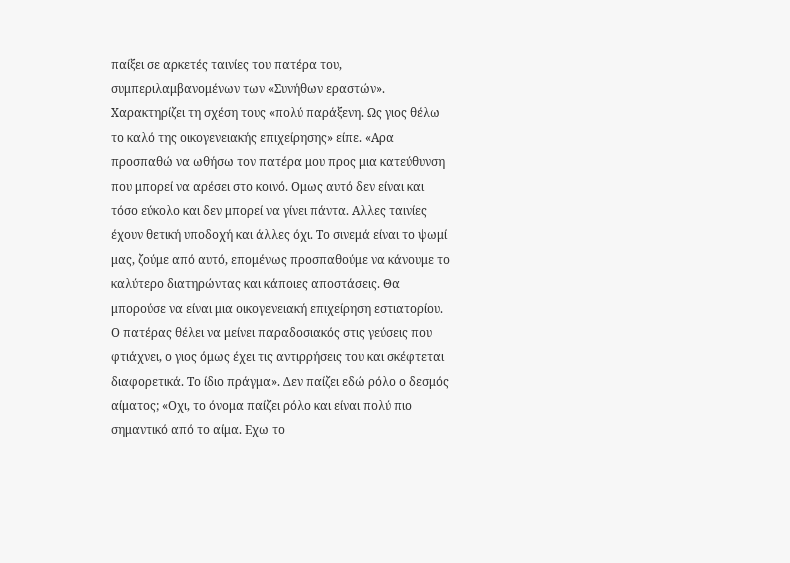παίξει σε αρκετές ταινίες του πατέρα του, συμπεριλαμβανομένων των «Συνήθων εραστών». Χαρακτηρίζει τη σχέση τους «πολύ παράξενη. Ως γιος θέλω το καλό της οικογενειακής επιχείρησης» είπε. «Αρα προσπαθώ να ωθήσω τον πατέρα μου προς μια κατεύθυνση που μπορεί να αρέσει στο κοινό. Ομως αυτό δεν είναι και τόσο εύκολο και δεν μπορεί να γίνει πάντα. Αλλες ταινίες έχουν θετική υποδοχή και άλλες όχι. Το σινεμά είναι το ψωμί μας, ζούμε από αυτό, επομένως προσπαθούμε να κάνουμε το καλύτερο διατηρώντας και κάποιες αποστάσεις. Θα μπορούσε να είναι μια οικογενειακή επιχείρηση εστιατορίου. Ο πατέρας θέλει να μείνει παραδοσιακός στις γεύσεις που φτιάχνει, ο γιος όμως έχει τις αντιρρήσεις του και σκέφτεται διαφορετικά. Το ίδιο πράγμα». Δεν παίζει εδώ ρόλο ο δεσμός αίματος; «Οχι, το όνομα παίζει ρόλο και είναι πολύ πιο σημαντικό από το αίμα. Εχω το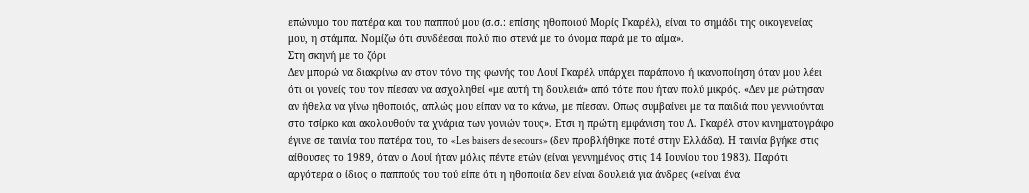επώνυμο του πατέρα και του παππού μου (σ.σ.: επίσης ηθοποιού Μορίς Γκαρέλ), είναι το σημάδι της οικογενείας μου, η στάμπα. Νομίζω ότι συνδέεσαι πολύ πιο στενά με το όνομα παρά με το αίμα».
Στη σκηνή με το ζόρι
Δεν μπορώ να διακρίνω αν στον τόνο της φωνής του Λουί Γκαρέλ υπάρχει παράπονο ή ικανοποίηση όταν μου λέει ότι οι γονείς του τον πίεσαν να ασχοληθεί «με αυτή τη δουλειά» από τότε που ήταν πολύ μικρός. «Δεν με ρώτησαν αν ήθελα να γίνω ηθοποιός, απλώς μου είπαν να το κάνω, με πίεσαν. Οπως συμβαίνει με τα παιδιά που γεννιούνται στο τσίρκο και ακολουθούν τα χνάρια των γονιών τους». Ετσι η πρώτη εμφάνιση του Λ. Γκαρέλ στον κινηματογράφο έγινε σε ταινία του πατέρα του, το «Les baisers de secours» (δεν προβλήθηκε ποτέ στην Ελλάδα). Η ταινία βγήκε στις αίθουσες το 1989, όταν ο Λουί ήταν μόλις πέντε ετών (είναι γεννημένος στις 14 Ιουνίου του 1983). Παρότι αργότερα ο ίδιος ο παππούς του τού είπε ότι η ηθοποιία δεν είναι δουλειά για άνδρες («είναι ένα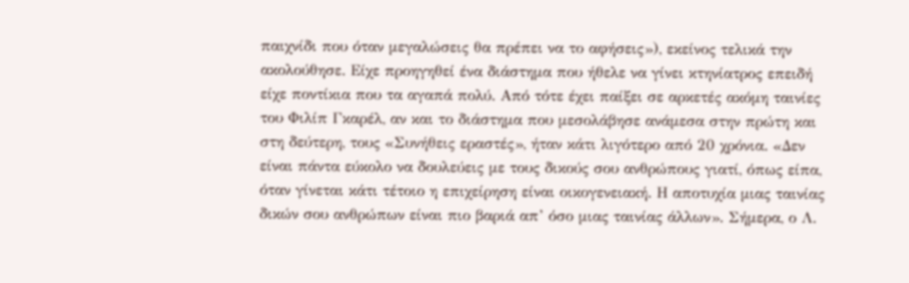παιχνίδι που όταν μεγαλώσεις θα πρέπει να το αφήσεις»), εκείνος τελικά την ακολούθησε. Είχε προηγηθεί ένα διάστημα που ήθελε να γίνει κτηνίατρος επειδή είχε ποντίκια που τα αγαπά πολύ. Από τότε έχει παίξει σε αρκετές ακόμη ταινίες του Φιλίπ Γκαρέλ, αν και το διάστημα που μεσολάβησε ανάμεσα στην πρώτη και στη δεύτερη, τους «Συνήθεις εραστές», ήταν κάτι λιγότερο από 20 χρόνια. «Δεν είναι πάντα εύκολο να δουλεύεις με τους δικούς σου ανθρώπους γιατί, όπως είπα, όταν γίνεται κάτι τέτοιο η επιχείρηση είναι οικογενειακή. Η αποτυχία μιας ταινίας δικών σου ανθρώπων είναι πιο βαριά απ’ όσο μιας ταινίας άλλων». Σήμερα, ο Λ.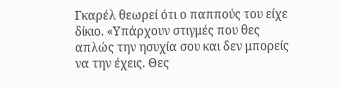Γκαρέλ θεωρεί ότι ο παππούς του είχε δίκιο. «Υπάρχουν στιγμές που θες απλώς την ησυχία σου και δεν μπορείς να την έχεις. Θες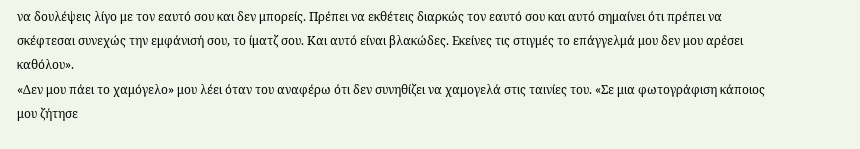να δουλέψεις λίγο με τον εαυτό σου και δεν μπορείς. Πρέπει να εκθέτεις διαρκώς τον εαυτό σου και αυτό σημαίνει ότι πρέπει να σκέφτεσαι συνεχώς την εμφάνισή σου, το ίματζ σου. Και αυτό είναι βλακώδες. Εκείνες τις στιγμές το επάγγελμά μου δεν μου αρέσει καθόλου».
«Δεν μου πάει το χαμόγελο» μου λέει όταν του αναφέρω ότι δεν συνηθίζει να χαμογελά στις ταινίες του. «Σε μια φωτογράφιση κάποιος μου ζήτησε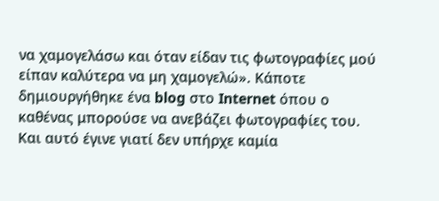να χαμογελάσω και όταν είδαν τις φωτογραφίες μού είπαν καλύτερα να μη χαμογελώ». Κάποτε δημιουργήθηκε ένα blog στο Internet όπου ο καθένας μπορούσε να ανεβάζει φωτογραφίες του. Και αυτό έγινε γιατί δεν υπήρχε καμία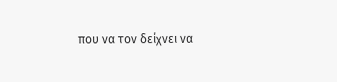που να τον δείχνει να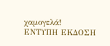χαμογελά!
ΕΝΤΥΠΗ ΕΚΔΟΣΗ